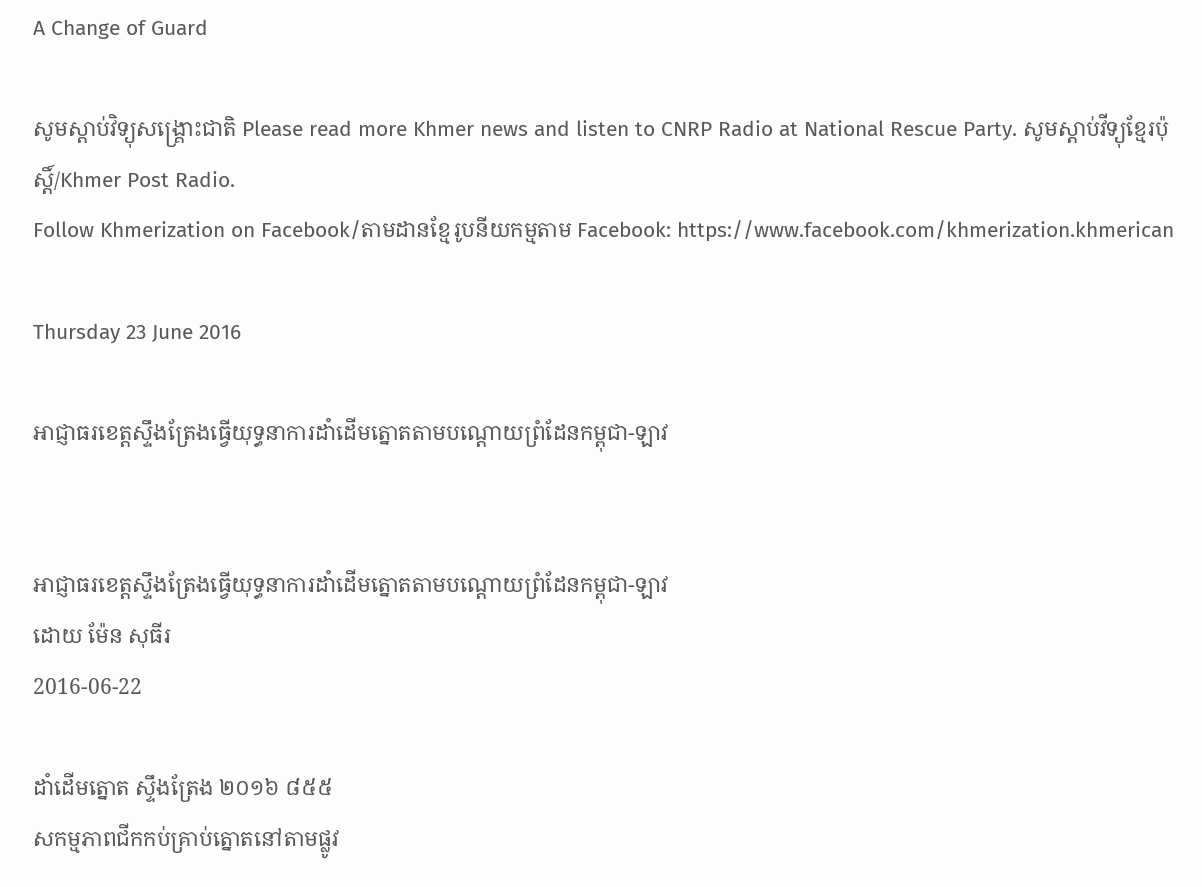A Change of Guard

សូមស្តាប់វិទ្យុសង្គ្រោះជាតិ Please read more Khmer news and listen to CNRP Radio at National Rescue Party. សូមស្តាប់វីទ្យុខ្មែរប៉ុស្តិ៍/Khmer Post Radio.
Follow Khmerization on Facebook/តាមដានខ្មែរូបនីយកម្មតាម Facebook: https://www.facebook.com/khmerization.khmerican

Thursday 23 June 2016

អាជ្ញាធរខេត្តស្ទឹងត្រែងធ្វើយុទ្ធនាការដាំដើមត្នោតតាមបណ្តោយព្រំដែនកម្ពុជា-ឡាវ


អាជ្ញាធរខេត្តស្ទឹងត្រែងធ្វើយុទ្ធនាការដាំដើមត្នោតតាមបណ្តោយព្រំដែនកម្ពុជា-ឡាវ
ដោយ ម៉ែន សុធីរ
2016-06-22

ដាំដើមត្នោត ស្ទឹងត្រែង ២០១៦ ៨៥៥
សកម្មភាពជីកកប់គ្រាប់ត្នោតនៅតាមផ្លូវ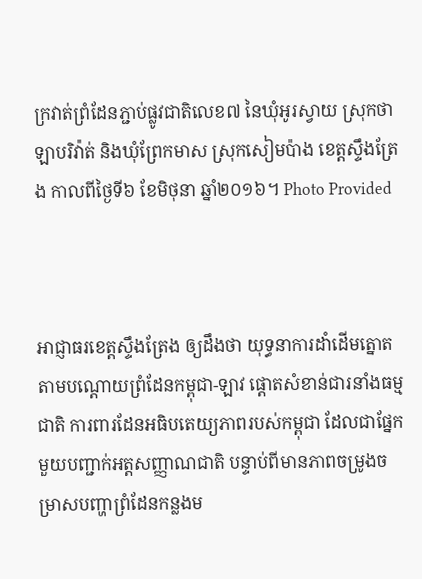ក្រវាត់ព្រំដែនភ្ជាប់ផ្លូវជាតិលេខ៧ នៃឃុំអូរស្វាយ ស្រុកថាឡាបរិវ៉ាត់ និងឃុំព្រែកមាស ស្រុកសៀមប៉ាង ខេត្តស្ទឹងត្រែង កាលពីថ្ងៃទី៦ ខែមិថុនា ឆ្នាំ២០១៦។ Photo Provided



អាជ្ញាធរខេត្តស្ទឹងត្រែង ឲ្យដឹងថា យុទ្ធនាការដាំដើមត្នោតតាមបណ្តោយព្រំដែនកម្ពុជា-ឡាវ ផ្ដោតសំខាន់ជារនាំងធម្មជាតិ ការពារដែនអធិបតេយ្យភាពរបស់កម្ពុជា ដែលជាផ្នែកមួយបញ្ជាក់អត្តសញ្ញាណជាតិ បន្ទាប់ពីមានភាពចម្រូងចម្រាសបញ្ហាព្រំដែនកន្លងម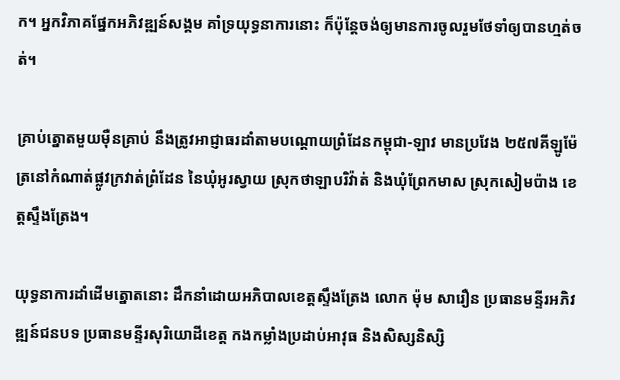ក។ អ្នកវិភាគផ្នែកអភិវឌ្ឍន៍សង្គម គាំទ្រយុទ្ធនាការនោះ ក៏ប៉ុន្តែចង់ឲ្យមានការចូលរួមថែទាំឲ្យបានហ្មត់ចត់។

គ្រាប់ត្នោតមួយម៉ឺនគ្រាប់ នឹងត្រូវអាជ្ញាធរដាំតាមបណ្តោយព្រំដែនកម្ពុជា-ឡាវ មានប្រវែង ២៥៧គីឡូម៉ែត្រនៅកំណាត់ផ្លូវក្រវាត់ព្រំដែន នៃឃុំអូរស្វាយ ស្រុកថាឡាបរិវ៉ាត់ និងឃុំព្រែកមាស ស្រុកសៀមប៉ាង ខេត្តស្ទឹងត្រែង។

យុទ្ធនាការដាំដើមត្នោតនោះ ដឹកនាំដោយអភិបាលខេត្តស្ទឹងត្រែង លោក ម៉ុម សារឿន ប្រធានមន្ទីរអភិវឌ្ឍន៍ជនបទ ប្រធានមន្ទីរសុរិយោដីខេត្ត កងកម្លាំងប្រដាប់អាវុធ និងសិស្សនិស្សិ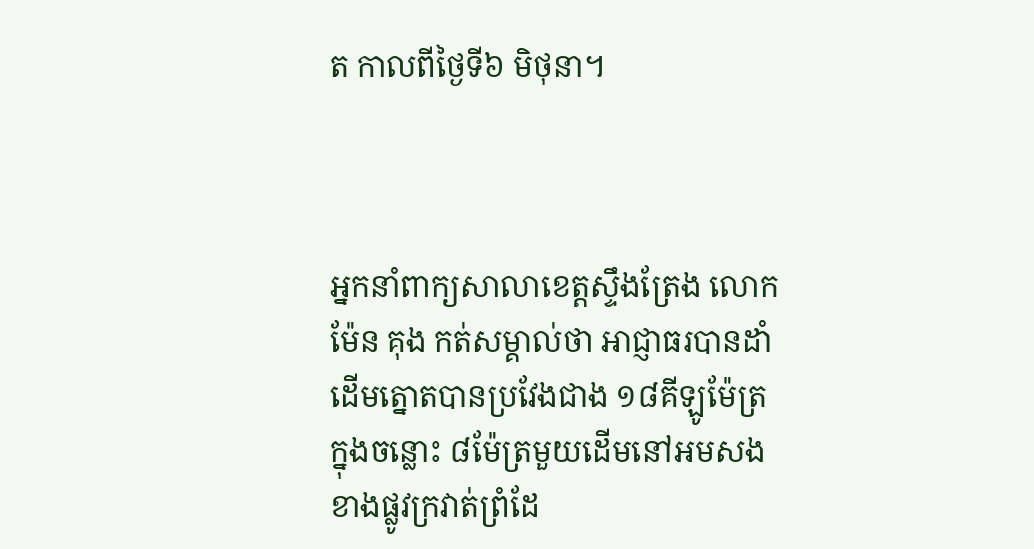ត កាលពីថ្ងៃទី៦ មិថុនា។



អ្នកនាំពាក្យសាលាខេត្តស្ទឹងត្រែង លោក ម៉ែន គុង កត់សម្គាល់ថា អាជ្ញាធរបានដាំដើមត្នោតបានប្រវែងជាង ១៨គីឡូម៉ែត្រ ក្នុងចន្លោះ ៨ម៉ែត្រមួយដើមនៅអមសងខាងផ្លូវក្រវាត់ព្រំដែ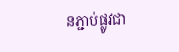នភ្ជាប់ផ្លូវជា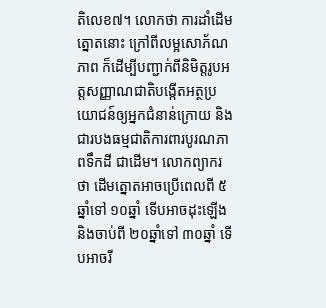តិលេខ៧។ លោកថា ការដាំដើមត្នោតនោះ ក្រៅពីលម្អសោភ័ណភាព ក៏ដើម្បីបញ្ជាក់ពីនិមិត្តរូបអត្តសញ្ញាណជាតិបង្កើតអត្ថប្រយោជន៍ឲ្យអ្នកជំនាន់ក្រោយ និងជារបងធម្មជាតិការពារបូរណភាពទឹកដី ជាដើម។ លោកព្យាករថា ដើមត្នោតអាចប្រើពេលពី ៥ឆ្នាំទៅ ១០ឆ្នាំ ទើបអាចដុះឡើង និងចាប់ពី ២០ឆ្នាំទៅ ៣០ឆ្នាំ ទើបអាចរី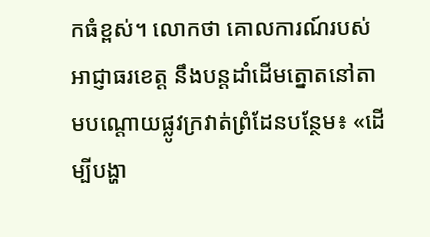កធំខ្ពស់។ លោកថា គោលការណ៍របស់អាជ្ញាធរខេត្ត នឹងបន្តដាំដើមត្នោតនៅតាមបណ្តោយផ្លូវក្រវាត់ព្រំដែនបន្ថែម៖ «ដើម្បីបង្ហា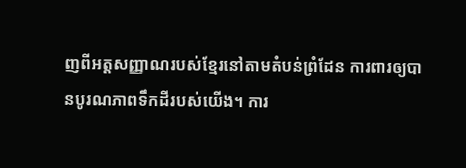ញពីអត្តសញ្ញាណរបស់ខ្មែរនៅតាមតំបន់ព្រំដែន ការពារឲ្យបានបូរណភាពទឹកដីរបស់យើង។ ការ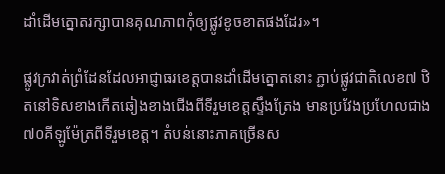ដាំដើមត្នោតរក្សាបានគុណភាពកុំឲ្យផ្លូវខូចខាតផងដែរ»។

ផ្លូវក្រវាត់ព្រំដែនដែលអាជ្ញាធរខេត្តបានដាំដើមត្នោតនោះ ភ្ជាប់ផ្លូវជាតិលេខ៧ ឋិតនៅទិសខាងកើតឆៀងខាងជើងពីទីរួមខេត្តស្ទឹងត្រែង មានប្រវែងប្រហែលជាង ៧០គីឡូម៉ែត្រពីទីរួមខេត្ត។ តំបន់នោះភាគច្រើនស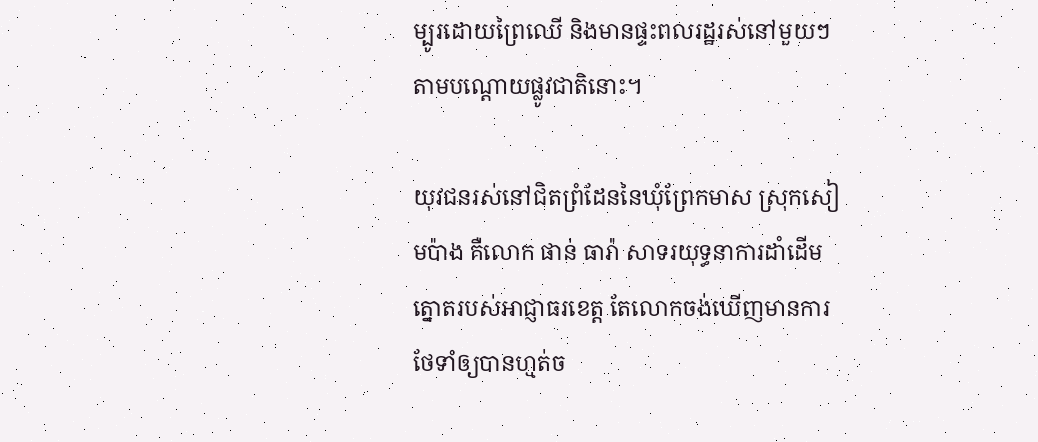ម្បូរដោយព្រៃឈើ និងមានផ្ទះពលរដ្ឋរស់នៅមួយៗតាមបណ្តោយផ្លូវជាតិនោះ។

យុវជនរស់នៅជិតព្រំដែននៃឃុំព្រែកមាស ស្រុកសៀមប៉ាង គឺលោក ផាន់ ធារ៉ា សាទរយុទ្ធនាការដាំដើមត្នោតរបស់អាជ្ញាធរខេត្ត តែលោកចង់ឃើញមានការថែទាំឲ្យបានហ្មត់ច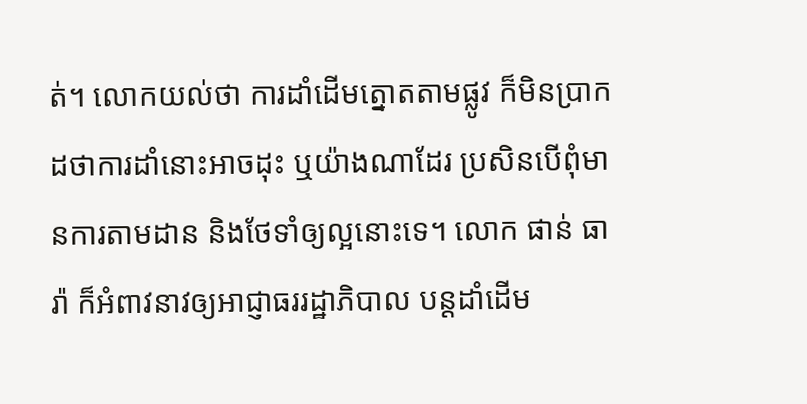ត់។ លោកយល់ថា ការដាំដើមត្នោតតាមផ្លូវ ក៏មិនប្រាកដថាការដាំនោះអាចដុះ ឬយ៉ាងណាដែរ ប្រសិនបើពុំមានការតាមដាន និងថែទាំឲ្យល្អនោះទេ។ លោក ផាន់ ធារ៉ា ក៏អំពាវនាវឲ្យអាជ្ញាធររដ្ឋាភិបាល បន្តដាំដើម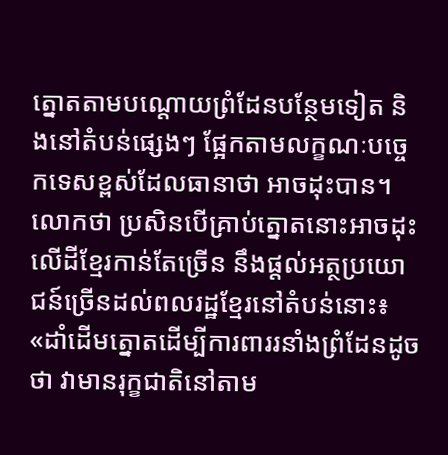ត្នោតតាមបណ្តោយព្រំដែនបន្ថែមទៀត និងនៅតំបន់ផ្សេងៗ ផ្អែកតាមលក្ខណៈបច្ចេកទេសខ្ពស់ដែលធានាថា អាចដុះបាន។ លោកថា ប្រសិនបើគ្រាប់ត្នោតនោះអាចដុះលើដីខ្មែរកាន់តែច្រើន នឹងផ្តល់អត្ថប្រយោជន៍ច្រើនដល់ពលរដ្ឋខ្មែរនៅតំបន់នោះ៖ «ដាំដើមត្នោតដើម្បីការពាររនាំងព្រំដែនដូចថា វាមានរុក្ខជាតិនៅតាម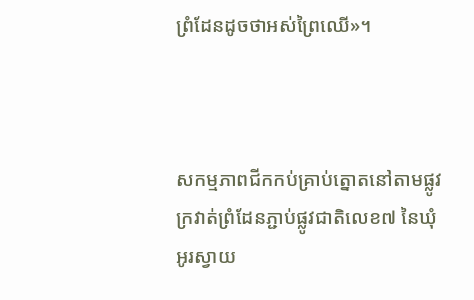ព្រំដែនដូចថាអស់ព្រៃឈើ»។



សកម្មភាពជីកកប់គ្រាប់ត្នោតនៅតាមផ្លូវក្រវាត់ព្រំដែនភ្ជាប់ផ្លូវជាតិលេខ៧ នៃឃុំអូរស្វាយ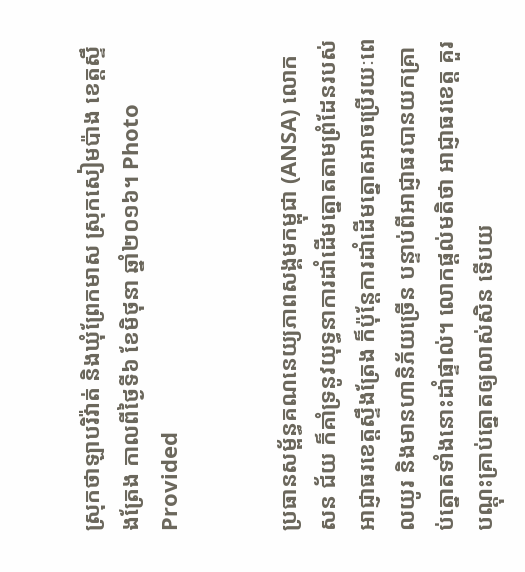ស្រុកថាឡាបរិវ៉ាត់ និងឃុំព្រែកមាស ស្រុកសៀមប៉ាង ខេត្តស្ទឹងត្រែង កាលពីថ្ងៃទី៦ ខែមិថុនា ឆ្នាំ២០១៦។ Photo Provided


ប្រធានសម្ព័ន្ធគណនេយ្យភាពសង្គមកម្ពុជា (ANSA) លោក សន ជ័យ ក៏គាំទ្រនូវយុទ្ធនាការដាំដើមត្នោតតាមព្រំដែនរបស់អាជ្ញាធរខេត្តស្ទឹងត្រែង ក៏ប៉ុន្តែការដាំដើមត្នោតអាចប្រើរយៈពេលយូរ និងមានហានិភ័យច្រើន បន្ទាប់ពីអាជ្ញាធរបានយកគ្រាប់ត្នោតទាំងនោះដាំផ្ទាល់។ លោកផ្តល់មតិថា អាជ្ញាធរខេត្ត គួរបណ្ដុះគ្រាប់ត្នោតឲ្យលាស់សិន ទើបយ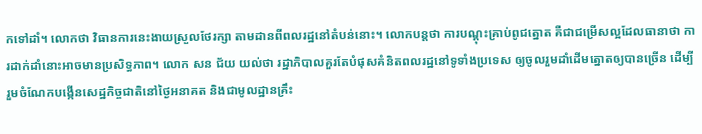កទៅដាំ។ លោកថា វិធានការនេះងាយស្រួលថែរក្សា តាមដានពីពលរដ្ឋនៅតំបន់នោះ។ លោកបន្តថា ការបណ្ដុះគ្រាប់ពូជត្នោត គឺជាជម្រើសល្អដែលធានាថា ការដាក់ដាំនោះអាចមានប្រសិទ្ធភាព។ លោក សន ជ័យ យល់ថា រដ្ឋាភិបាលគួរតែបំផុសគំនិតពលរដ្ឋនៅទូទាំងប្រទេស ឲ្យចូលរួមដាំដើមត្នោតឲ្យបានច្រើន ដើម្បីរួមចំណែកបង្កើនសេដ្ឋកិច្ចជាតិនៅថ្ងៃអនាគត និងជាមូលដ្ឋានគ្រឹះ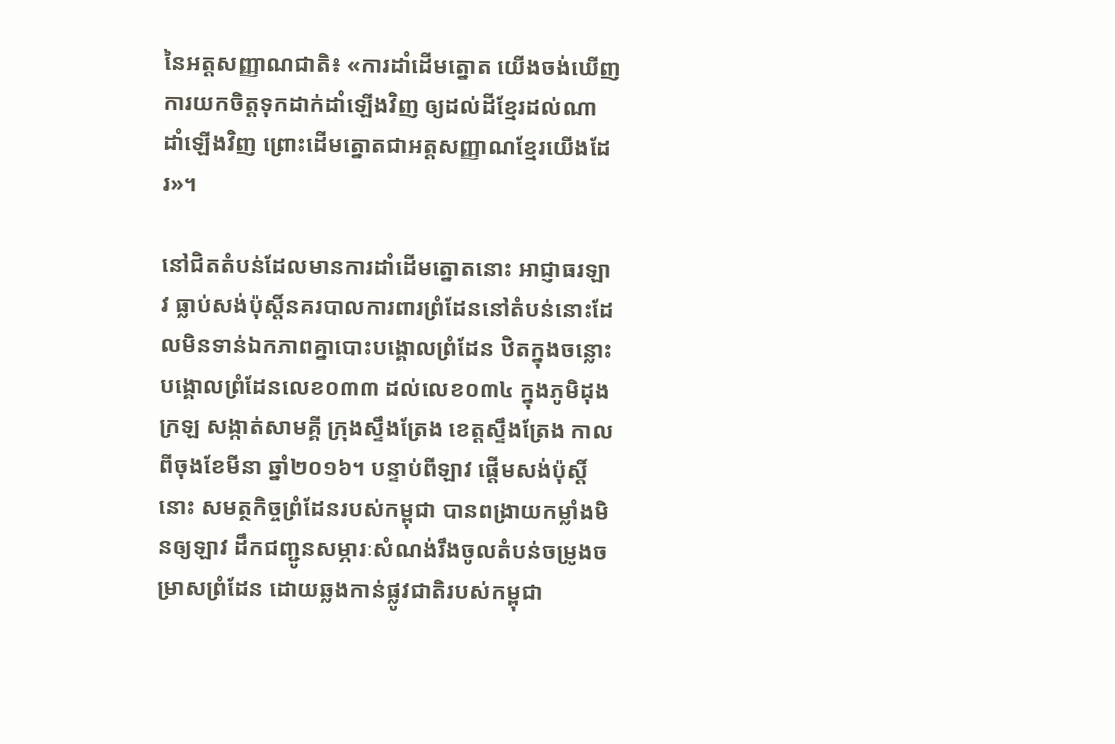នៃអត្តសញ្ញាណជាតិ៖ «ការដាំដើមត្នោត យើងចង់ឃើញការយកចិត្តទុកដាក់ដាំឡើងវិញ ឲ្យដល់ដីខ្មែរដល់ណា ដាំឡើងវិញ ព្រោះដើមត្នោតជាអត្តសញ្ញាណខ្មែរយើងដែរ»។

នៅជិតតំបន់ដែលមានការដាំដើមត្នោតនោះ អាជ្ញាធរឡាវ ធ្លាប់សង់ប៉ុស្តិ៍នគរបាលការពារព្រំដែននៅតំបន់នោះដែលមិនទាន់ឯកភាពគ្នាបោះបង្គោលព្រំដែន ឋិតក្នុងចន្លោះបង្គោលព្រំដែនលេខ០៣៣ ដល់លេខ០៣៤ ក្នុងភូមិដុងក្រឡ សង្កាត់សាមគ្គី ក្រុងស្ទឹងត្រែង ខេត្តស្ទឹងត្រែង កាលពីចុងខែមីនា ឆ្នាំ២០១៦។ បន្ទាប់ពីឡាវ ផ្ដើមសង់ប៉ុស្តិ៍នោះ សមត្ថកិច្ចព្រំដែនរបស់កម្ពុជា បានពង្រាយកម្លាំងមិនឲ្យឡាវ ដឹកជញ្ជូនសម្ភារៈសំណង់រឹងចូលតំបន់ចម្រូងចម្រាសព្រំដែន ដោយឆ្លងកាន់ផ្លូវជាតិរបស់កម្ពុជា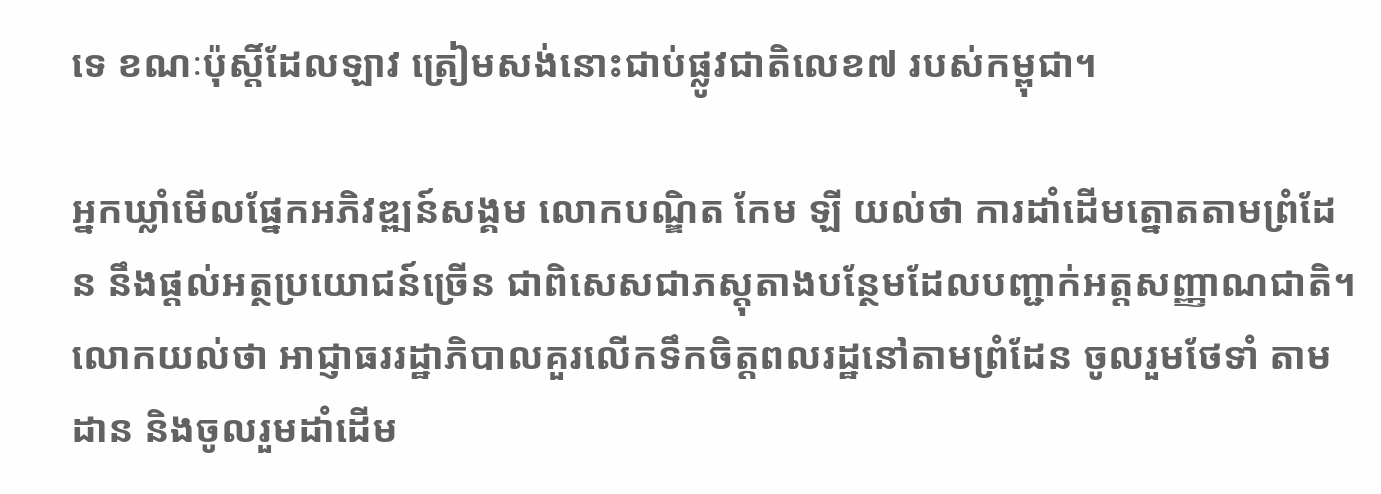ទេ ខណៈប៉ុស្តិ៍ដែលឡាវ ត្រៀមសង់នោះជាប់ផ្លូវជាតិលេខ៧ របស់កម្ពុជា។

អ្នកឃ្លាំមើលផ្នែកអភិវឌ្ឍន៍សង្គម លោកបណ្ឌិត កែម ឡី យល់ថា ការដាំដើមត្នោតតាមព្រំដែន នឹងផ្តល់អត្ថប្រយោជន៍ច្រើន ជាពិសេសជាភស្តុតាងបន្ថែមដែលបញ្ជាក់អត្តសញ្ញាណជាតិ។ លោកយល់ថា អាជ្ញាធររដ្ឋាភិបាលគួរលើកទឹកចិត្តពលរដ្ឋនៅតាមព្រំដែន ចូលរួមថែទាំ តាមដាន និងចូលរួមដាំដើម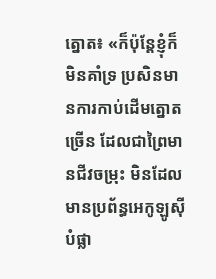ត្នោត៖ «ក៏ប៉ុន្តែខ្ញុំក៏មិនគាំទ្រ ប្រសិនមានការកាប់ដើមត្នោតច្រើន ដែលជាព្រៃមានជីវចម្រុះ មិនដែលមានប្រព័ន្ធអេកូឡូស៊ី បំផ្លា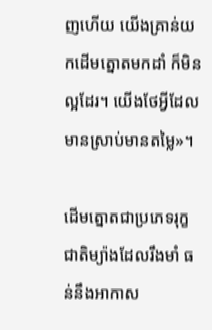ញហើយ យើងគ្រាន់យកដើមត្នោតមកដាំ ក៏មិនល្អដែរ។ យើងថែអ្វីដែលមានស្រាប់មានតម្លៃ»។

ដើមត្នោតជាប្រភេទរុក្ខជាតិម្យ៉ាងដែលរឹងមាំ ធន់នឹងអាកាស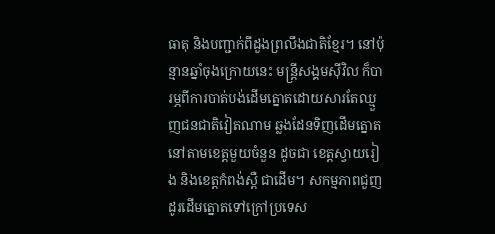ធាតុ និងបញ្ជាក់ពីដួងព្រលឹងជាតិខ្មែរ។ នៅប៉ុន្មានឆ្នាំចុងក្រោយនេះ មន្ត្រីសង្គមស៊ីវិល ក៏បារម្ភពីការបាត់បង់ដើមត្នោតដោយសារតែឈ្មួញជនជាតិវៀតណាម ឆ្លងដែនទិញដើមត្នោតនៅតាមខេត្តមួយចំនួន ដូចជា ខេត្តស្វាយរៀង និងខេត្តកំពង់ស្ពឺ ជាដើម។ សកម្មភាពជួញដូរដើមត្នោតទៅក្រៅប្រទេស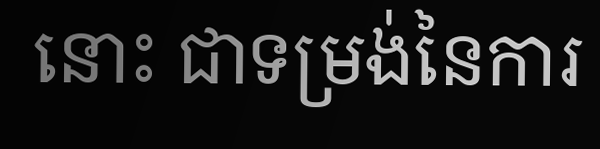នោះ ជាទម្រង់នៃការ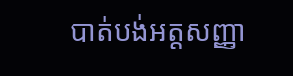បាត់បង់អត្តសញ្ញា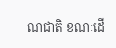ណជាតិ ខណៈដើ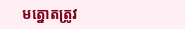មត្នោតត្រូវ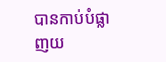បានកាប់បំផ្លាញយ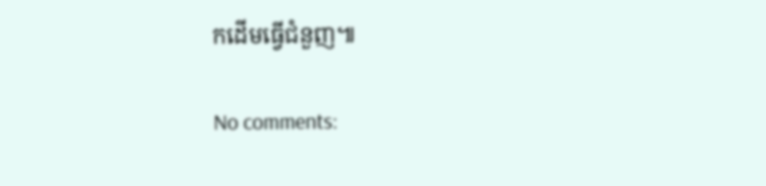កដើមធ្វើជំនួញ៕

No comments: